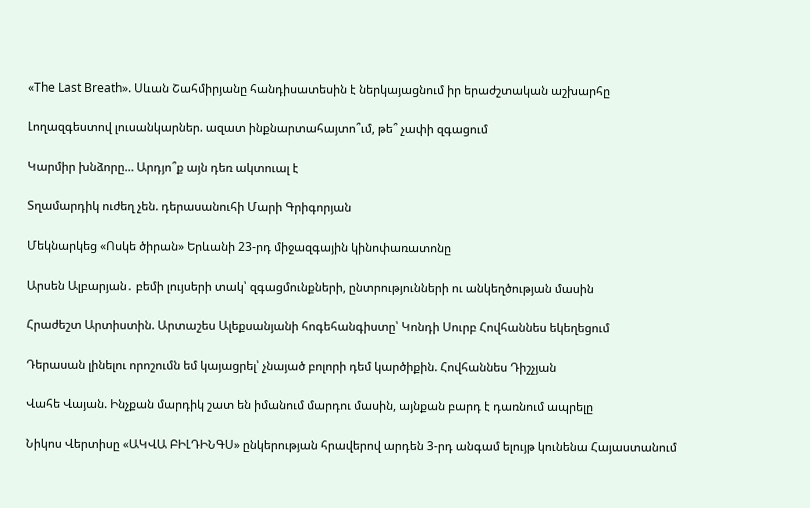«The Last Breath». Սևան Շահմիրյանը հանդիսատեսին է ներկայացնում իր երաժշտական աշխարհը

Լողազգեստով լուսանկարներ. ազատ ինքնարտահայտո՞ւմ, թե՞ չափի զգացում

Կարմիր խնձորը… Արդյո՞ք այն դեռ ակտուալ է

Տղամարդիկ ուժեղ չեն. դերասանուհի Մարի Գրիգորյան

Մեկնարկեց «Ոսկե ծիրան» Երևանի 23-րդ միջազգային կինոփառատոնը

Արսեն Ալբարյան․ բեմի լույսերի տակ՝ զգացմունքների, ընտրությունների ու անկեղծության մասին

Հրաժեշտ Արտիստին. Արտաշես Ալեքսանյանի հոգեհանգիստը՝ Կոնդի Սուրբ Հովհաննես եկեղեցում

Դերասան լինելու որոշումն եմ կայացրել՝ չնայած բոլորի դեմ կարծիքին. Հովհաննես Դիշչյան

Վահե Վայան. Ինչքան մարդիկ շատ են իմանում մարդու մասին, այնքան բարդ է դառնում ապրելը

Նիկոս Վերտիսը «ԱԿՎԱ ԲԻԼԴԻՆԳՍ» ընկերության հրավերով արդեն 3-րդ անգամ ելույթ կունենա Հայաստանում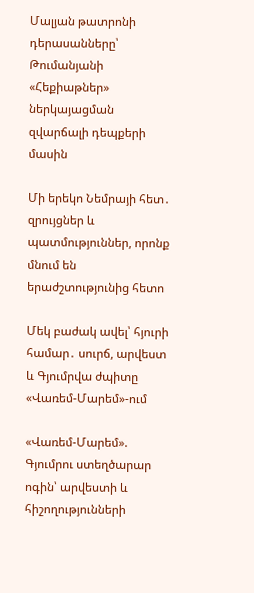Մալյան թատրոնի դերասանները՝ Թումանյանի «Հեքիաթներ» ներկայացման զվարճալի դեպքերի մասին

Մի երեկո Նեմրայի հետ․ զրույցներ և պատմություններ, որոնք մնում են երաժշտությունից հետո

Մեկ բաժակ ավել՝ հյուրի համար․ սուրճ, արվեստ և Գյումրվա ժպիտը «Վառեմ-Մարեմ»-ում

«Վառեմ-Մարեմ». Գյումրու ստեղծարար ոգին՝ արվեստի և հիշողությունների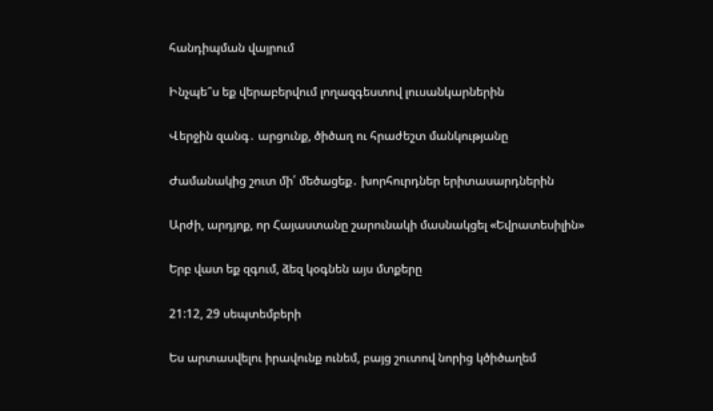հանդիպման վայրում

Ինչպե՞ս եք վերաբերվում լողազգեստով լուսանկարներին

Վերջին զանգ․ արցունք, ծիծաղ ու հրաժեշտ մանկությանը

Ժամանակից շուտ մի՛ մեծացեք․ խորհուրդներ երիտասարդներին

Արժի, արդյոք, որ Հայաստանը շարունակի մասնակցել «Եվրատեսիլին»

Երբ վատ եք զգում, ձեզ կօգնեն այս մտքերը

21:12, 29 սեպտեմբերի

Ես արտասվելու իրավունք ունեմ, բայց շուտով նորից կծիծաղեմ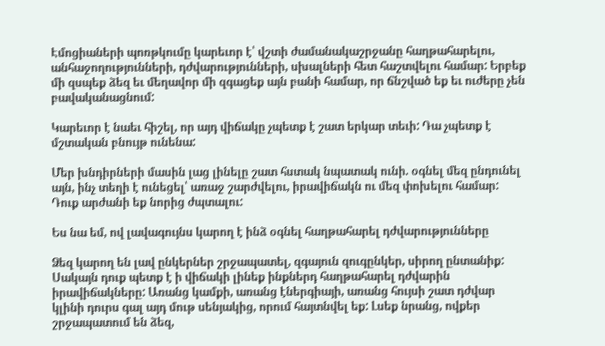Էմոցիաների պոռթկումը կարեւոր է՝ վշտի ժամանակաշրջանը հաղթահարելու, անհաջողությունների, դժվարությունների, սխալների հետ հաշտվելու համար: Երբեք մի զսպեք ձեզ եւ մեղավոր մի զգացեք այն բանի համար, որ ճնշված եք եւ ուժերը չեն բավականացնում:

Կարեւոր է նաեւ հիշել, որ այդ վիճակը չպետք է շատ երկար տեւի: Դա չպետք է մշտական բնույթ ունենա:

Մեր խնդիրների մասին լաց լինելը շատ հստակ նպատակ ունի. օգնել մեզ ընդունել այն, ինչ տեղի է ունեցել՝ առաջ շարժվելու, իրավիճակն ու մեզ փոխելու համար: Դուք արժանի եք նորից ժպտալու:

Ես նա եմ, ով լավագույնս կարող է ինձ օգնել հաղթահարել դժվարությունները

Ձեզ կարող են լավ ընկերներ շրջապատել, զգայուն զուգընկեր, սիրող ընտանիք: Սակայն դուք պետք է ի վիճակի լինեք ինքներդ հաղթահարել դժվարին իրավիճակները: Առանց կամքի, առանց էներգիայի, առանց հույսի շատ դժվար կլինի դուրս գալ այդ մութ սենյակից, որում հայտնվել եք: Լսեք նրանց, ովքեր շրջապատում են ձեզ,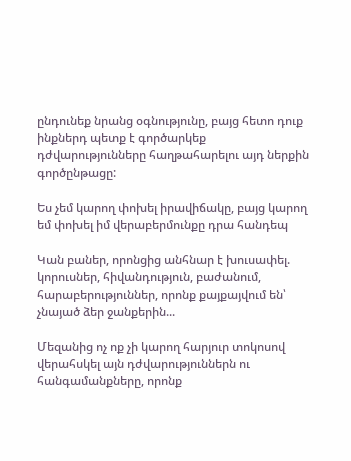ընդունեք նրանց օգնությունը, բայց հետո դուք ինքներդ պետք է գործարկեք դժվարությունները հաղթահարելու այդ ներքին գործընթացը:

Ես չեմ կարող փոխել իրավիճակը, բայց կարող եմ փոխել իմ վերաբերմունքը դրա հանդեպ

Կան բաներ, որոնցից անհնար է խուսափել. կորուսներ, հիվանդություն, բաժանում, հարաբերություններ, որոնք քայքայվում են՝ չնայած ձեր ջանքերին...

Մեզանից ոչ ոք չի կարող հարյուր տոկոսով վերահսկել այն դժվարություններն ու հանգամանքները, որոնք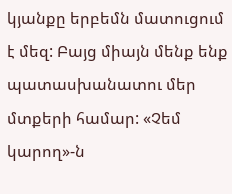կյանքը երբեմն մատուցում է մեզ: Բայց միայն մենք ենք պատասխանատու մեր մտքերի համար: «Չեմ կարող»-ն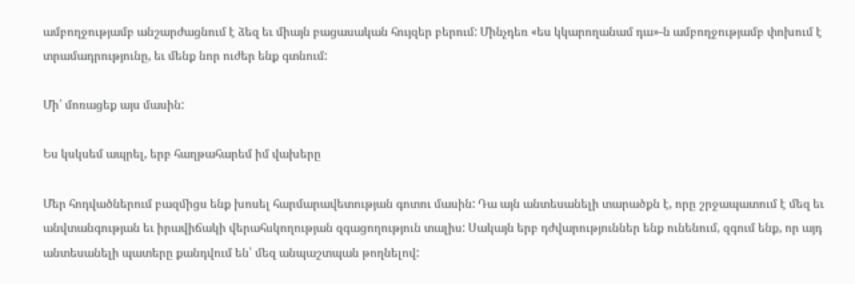ամբողջությամբ անշարժացնում է ձեզ եւ միայն բացասական հույզեր բերում: Մինչդեռ «ես կկարողանամ դա»-ն ամբողջությամբ փոխում է տրամադրությունը, եւ մենք նոր ուժեր ենք գտնում:

Մի՛ մոռացեք այս մասին:

Ես կսկսեմ ապրել, երբ հաղթահարեմ իմ վախերը

Մեր հոդվածներում բազմիցս ենք խոսել հարմարավետության գոտու մասին: Դա այն անտեսանելի տարածքն է, որը շրջապատում է մեզ եւ անվտանգության եւ իրավիճակի վերահսկողության զգացողություն տալիս: Սակայն երբ դժվարություններ ենք ունենում, զգում ենք, որ այդ անտեսանելի պատերը քանդվում են՝ մեզ անպաշտպան թողնելով: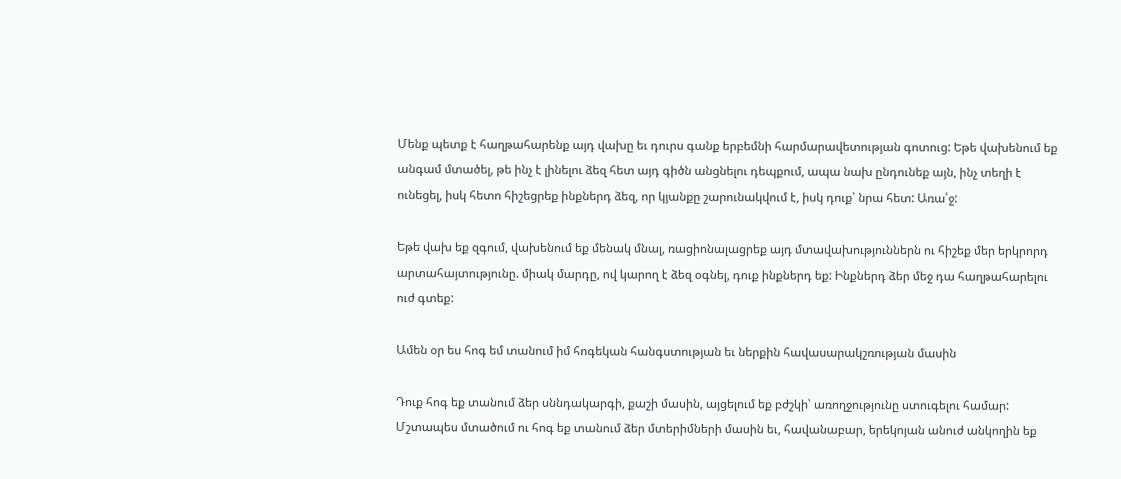Մենք պետք է հաղթահարենք այդ վախը եւ դուրս գանք երբեմնի հարմարավետության գոտուց: Եթե վախենում եք անգամ մտածել, թե ինչ է լինելու ձեզ հետ այդ գիծն անցնելու դեպքում, ապա նախ ընդունեք այն, ինչ տեղի է ունեցել, իսկ հետո հիշեցրեք ինքներդ ձեզ, որ կյանքը շարունակվում է, իսկ դուք՝ նրա հետ: Առա՛ջ:

Եթե վախ եք զգում, վախենում եք մենակ մնալ, ռացիոնալացրեք այդ մտավախություններն ու հիշեք մեր երկրորդ արտահայտությունը. միակ մարդը, ով կարող է ձեզ օգնել, դուք ինքներդ եք: Ինքներդ ձեր մեջ դա հաղթահարելու ուժ գտեք:

Ամեն օր ես հոգ եմ տանում իմ հոգեկան հանգստության եւ ներքին հավասարակշռության մասին

Դուք հոգ եք տանում ձեր սննդակարգի, քաշի մասին, այցելում եք բժշկի՝ առողջությունը ստուգելու համար: Մշտապես մտածում ու հոգ եք տանում ձեր մտերիմների մասին եւ, հավանաբար, երեկոյան անուժ անկողին եք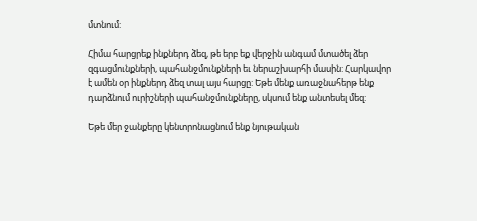մտնում:

Հիմա հարցրեք ինքներդ ձեզ, թե երբ եք վերջին անգամ մտածել ձեր զգացմունքների, պահանջմունքների եւ ներաշխարհի մասին: Հարկավոր է ամեն օր ինքներդ ձեզ տալ այս հարցը: Եթե մենք առաջնահերթ ենք դարձնում ուրիշների պահանջմունքները, սկսում ենք անտեսել մեզ:

Եթե մեր ջանքերը կենտրոնացնում ենք նյութական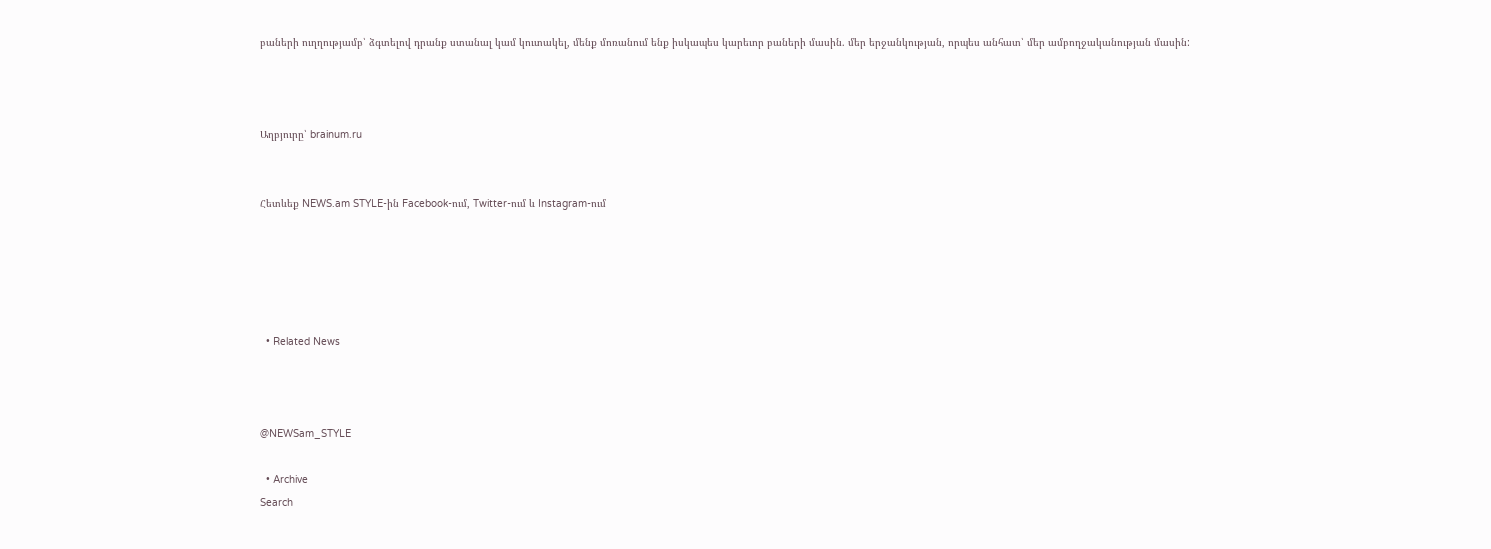բաների ուղղությամբ՝ ձգտելով դրանք ստանալ կամ կուտակել, մենք մոռանում ենք իսկապես կարեւոր բաների մասին. մեր երջանկության, որպես անհատ՝ մեր ամբողջականության մասին:



Աղբյուրը՝ brainum.ru


Հետևեք NEWS.am STYLE-ին Facebook-ում, Twitter-ում և Instagram-ում





  • Related News



@NEWSam_STYLE

  • Archive
Search